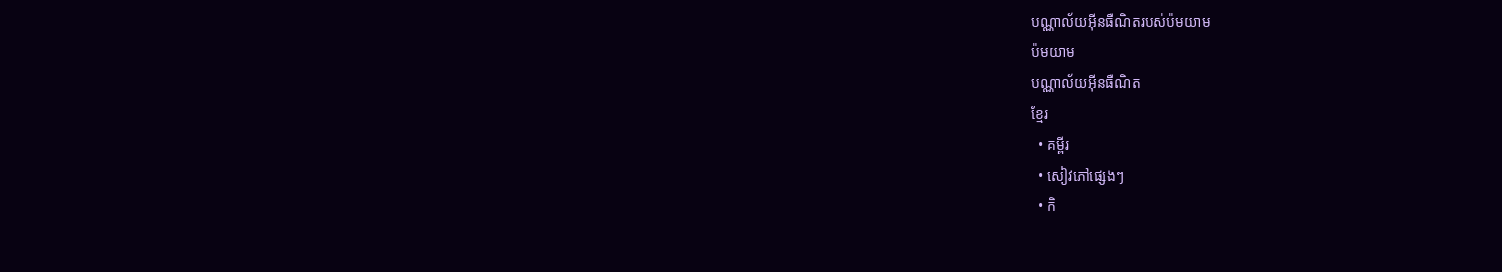បណ្ណាល័យអ៊ីនធឺណិតរបស់ប៉មយាម
ប៉មយាម
បណ្ណាល័យអ៊ីនធឺណិត
ខ្មែរ
  • គម្ពីរ
  • សៀវភៅផ្សេងៗ
  • កិ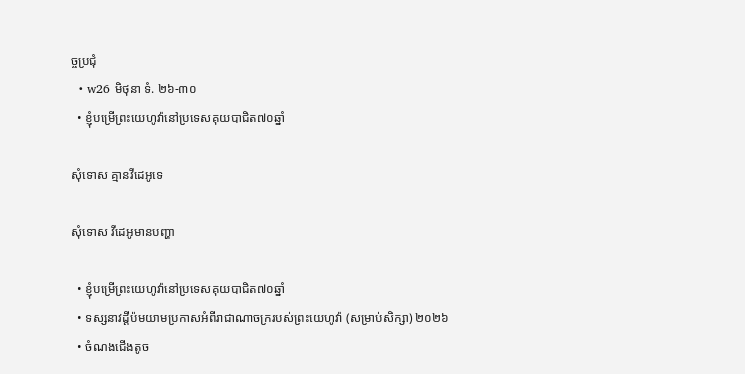ច្ចប្រជុំ
  • w26 មិថុនា ទំ. ២៦-៣០
  • ខ្ញុំបម្រើព្រះយេហូវ៉ានៅប្រទេសគុយបាជិត៧០ឆ្នាំ

សុំទោស គ្មានវីដេអូទេ

សុំទោស វីដេអូមានបញ្ហា

  • ខ្ញុំបម្រើព្រះយេហូវ៉ានៅប្រទេសគុយបាជិត៧០ឆ្នាំ
  • ទស្សនាវដ្ដីប៉មយាមប្រកាសអំពីរាជាណាចក្ររបស់ព្រះយេហូវ៉ា (សម្រាប់សិក្សា) ២០២៦
  • ចំណងជើងតូច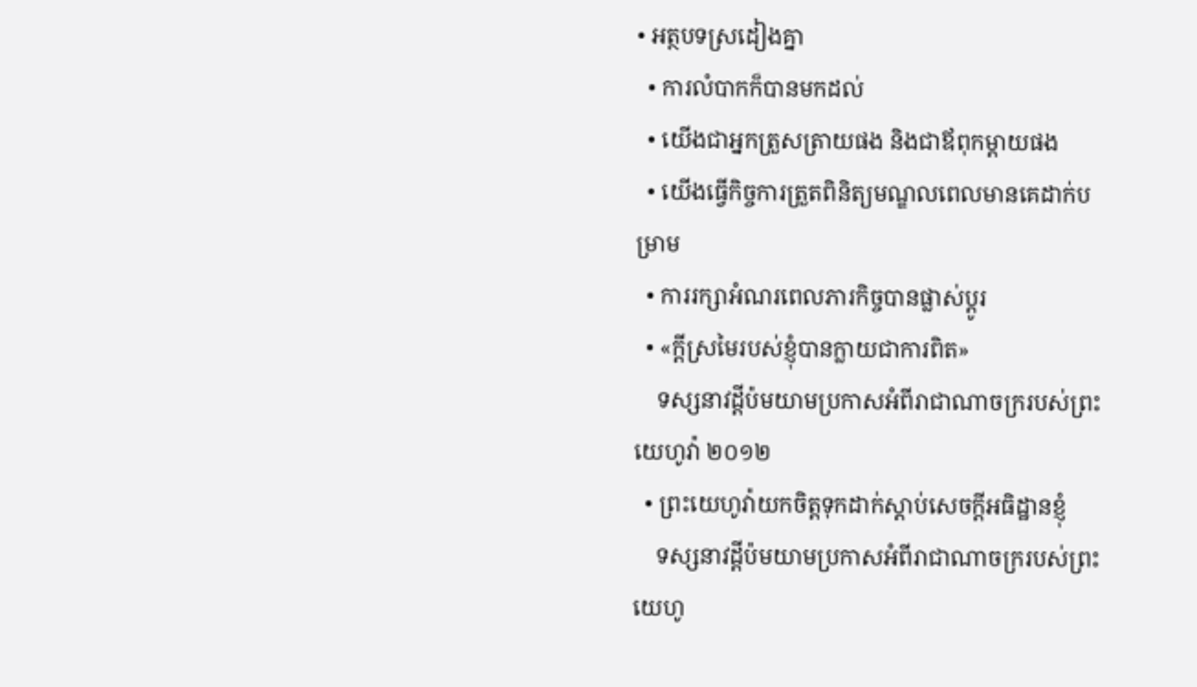• អត្ថបទស្រដៀងគ្នា
  • ការលំបាកក៏បានមកដល់
  • យើងជាអ្នកត្រួសត្រាយផង និងជាឪពុកម្ដាយផង
  • យើងធ្វើកិច្ចការត្រួតពិនិត្យមណ្ឌលពេលមានគេដាក់បម្រាម
  • ការរក្សាអំណរពេលភារកិច្ចបានផ្លាស់ប្ដូរ
  • «ក្ដីស្រមៃរបស់ខ្ញុំបានក្លាយជាការពិត»
    ទស្សនាវដ្ដីប៉មយាមប្រកាសអំពីរាជាណាចក្ររបស់ព្រះយេហូវ៉ា ២០១២
  • ព្រះយេហូវ៉ាយកចិត្តទុកដាក់ស្ដាប់សេចក្ដីអធិដ្ឋានខ្ញុំ
    ទស្សនាវដ្ដីប៉មយាមប្រកាសអំពីរាជាណាចក្ររបស់ព្រះយេហូ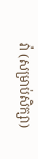វ៉ា (សម្រាប់សិក្សា)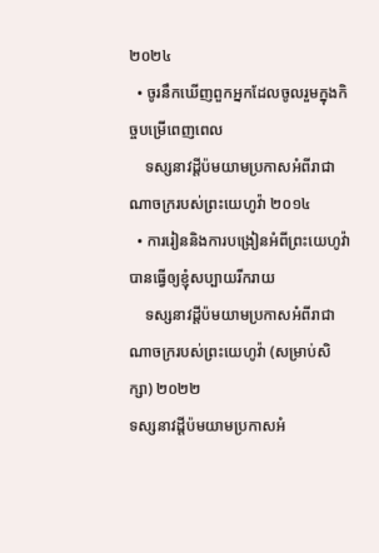២០២៤
  • ចូរនឹកឃើញពួកអ្នកដែលចូលរួមក្នុងកិច្ចបម្រើពេញពេល
    ទស្សនាវដ្ដីប៉មយាមប្រកាសអំពីរាជាណាចក្ររបស់ព្រះយេហូវ៉ា ២០១៤
  • ការរៀននិងការបង្រៀនអំពីព្រះយេហូវ៉ាបានធ្វើឲ្យខ្ញុំសប្បាយរីករាយ
    ទស្សនាវដ្ដីប៉មយាមប្រកាសអំពីរាជាណាចក្ររបស់ព្រះយេហូវ៉ា (សម្រាប់សិក្សា) ២០២២
ទស្សនាវដ្ដីប៉មយាមប្រកាសអំ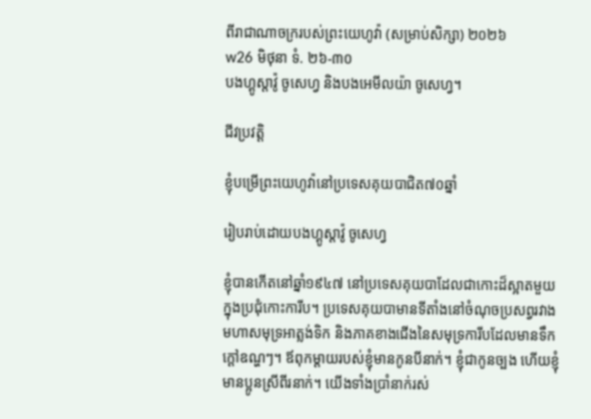ពីរាជាណាចក្ររបស់ព្រះយេហូវ៉ា (សម្រាប់សិក្សា) ២០២៦
w26 មិថុនា ទំ. ២៦-៣០
បងហ្គូស្តាវ៉ូ ចូសេហ្វ និងបងអេមីលយ៉ា ចូសេហ្វ។

ជីវប្រវត្ដិ

ខ្ញុំបម្រើព្រះយេហូវ៉ានៅប្រទេសគុយបាជិត៧០ឆ្នាំ

រៀបរាប់ដោយបងហ្គូស្តាវ៉ូ ចូសេហ្វ

ខ្ញុំបានកើតនៅឆ្នាំ១៩៤៧ នៅប្រទេសគុយបាដែលជាកោះដ៏ស្អាតមួយក្នុងប្រជុំកោះការីប។ ប្រទេសគុយបាមានទីតាំងនៅចំណុចប្រសព្វរវាងមហាសមុទ្រអាត្លង់ទិក និងភាគខាងជើងនៃសមុទ្រការីបដែលមានទឹកក្ដៅឧណ្ហៗ។ ឪពុកម្ដាយរបស់ខ្ញុំមានកូនបីនាក់។ ខ្ញុំជាកូនច្បង ហើយខ្ញុំមានប្អូនស្រីពីរនាក់។ យើងទាំងប្រាំនាក់រស់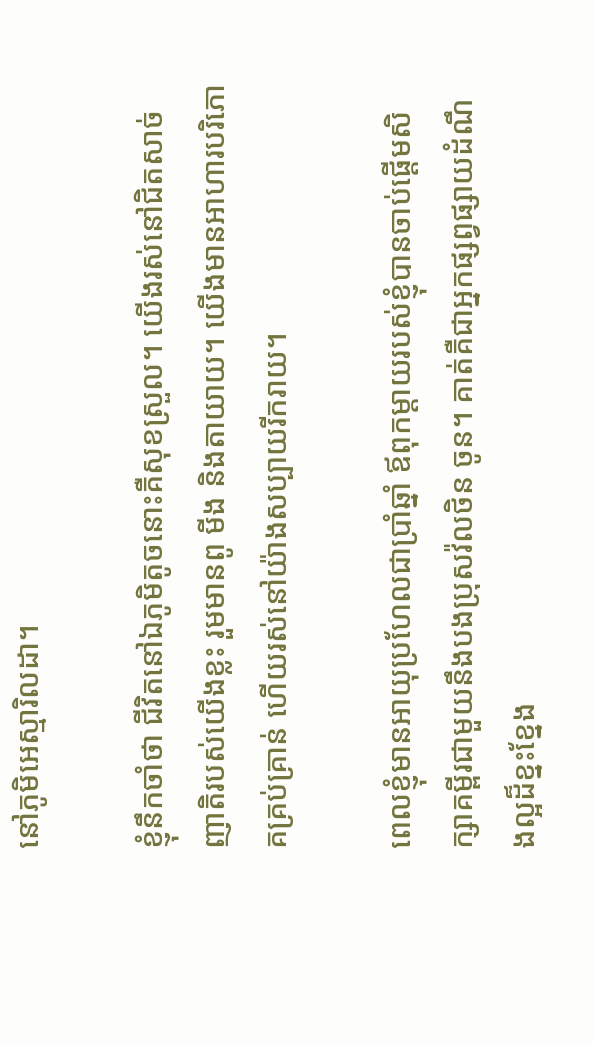នៅភូមិអេស្មារិលដា។

ខ្ញុំនឹកចាំថា ជីវិតនៅឯភូមិតូចនោះគឺសុខស្រួល។ យើងរស់នៅជិតសាច់ញាតិរបស់យើងខ្លះ រួមមានពូ មីង និងតាយាយ។ យើងមានអាហារបរិភោគគ្រប់គ្រាន់ ហើយរស់នៅយ៉ាងសប្បាយរីករាយ។

ពេលខ្ញុំមានអាយុប្រហែលជាប្រាំឆ្នាំ ឪពុកម្ដាយរបស់ខ្ញុំបានចាប់ផ្ដើមសិក្សាគម្ពីរជាមួយនឹងបងប្រុសវ៉លថិន ចូន។ គាត់គឺជាអ្នកផ្សព្វផ្សាយដំណឹងល្អដ៏ខ្នះខ្នែង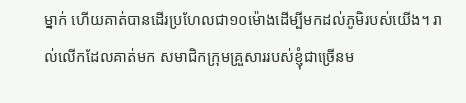ម្នាក់ ហើយគាត់បានដើរប្រហែលជា១០ម៉ោងដើម្បីមកដល់ភូមិរបស់យើង។ រាល់លើកដែលគាត់មក សមាជិកក្រុមគ្រួសាររបស់ខ្ញុំជាច្រើនម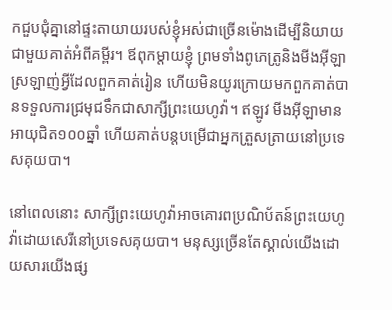កជួបជុំគ្នានៅផ្ទះតាយាយរបស់ខ្ញុំអស់ជាច្រើនម៉ោងដើម្បីនិយាយជាមួយគាត់អំពីគម្ពីរ។ ឪពុកម្ដាយខ្ញុំ ព្រមទាំងពូភេត្រូនិងមីងអ៊ីឡា ស្រឡាញ់អ្វីដែលពួកគាត់រៀន ហើយមិនយូរក្រោយមកពួកគាត់បានទទួលការជ្រមុជទឹកជាសាក្សីព្រះយេហូវ៉ា។ ឥឡូវ មីងអ៊ីឡាមានអាយុជិត១០០ឆ្នាំ ហើយគាត់បន្តបម្រើជាអ្នកត្រួសត្រាយនៅប្រទេសគុយបា។

នៅពេលនោះ សាក្សីព្រះយេហូវ៉ាអាចគោរពប្រណិប័តន៍ព្រះយេហូវ៉ាដោយសេរីនៅប្រទេសគុយបា។ មនុស្សច្រើនតែស្គាល់យើងដោយសារយើងផ្ស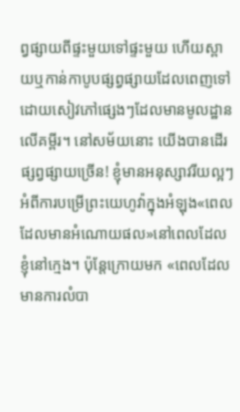ព្វផ្សាយពីផ្ទះមួយទៅផ្ទះមួយ ហើយស្ពាយឬកាន់កាបូបផ្សព្វផ្សាយដែលពេញទៅដោយសៀវភៅផ្សេងៗដែលមានមូលដ្ឋានលើគម្ពីរ។ នៅសម័យនោះ យើងបានដើរផ្សព្វផ្សាយច្រើន! ខ្ញុំមានអនុស្សាវរីយល្អៗអំពីការបម្រើព្រះយេហូវ៉ាក្នុងអំឡុង«ពេលដែលមានអំណោយផល»នៅពេលដែលខ្ញុំនៅក្មេង។ ប៉ុន្តែក្រោយមក «ពេលដែលមានការលំបា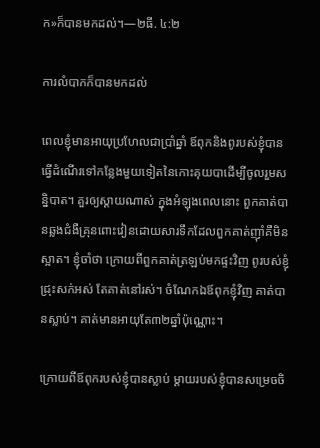ក»ក៏បានមកដល់។—២ធី. ៤:២

ការលំបាកក៏បានមកដល់

ពេលខ្ញុំមានអាយុប្រហែលជាប្រាំឆ្នាំ ឪពុកនិងពូរបស់ខ្ញុំបានធ្វើដំណើរទៅកន្លែងមួយទៀតនៃកោះគុយបាដើម្បីចូលរួមសន្និបាត។ គួរឲ្យស្ដាយណាស់ ក្នុងអំឡុងពេលនោះ ពួកគាត់បានឆ្លងជំងឺគ្រុនពោះវៀនដោយសារទឹកដែលពួកគាត់ញ៉ាំគឺមិនស្អាត។ ខ្ញុំចាំថា ក្រោយពីពួកគាត់ត្រឡប់មកផ្ទះវិញ ពូរបស់ខ្ញុំជ្រុះសក់អស់ តែគាត់នៅរស់។ ចំណែកឯឪពុកខ្ញុំវិញ គាត់បានស្លាប់។ គាត់មានអាយុតែ៣២ឆ្នាំប៉ុណ្ណោះ។

ក្រោយពីឪពុករបស់ខ្ញុំបានស្លាប់ ម្ដាយរបស់ខ្ញុំបានសម្រេចចិ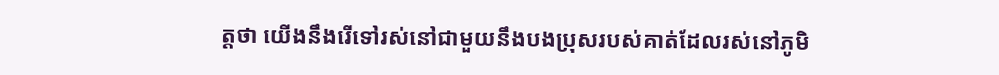ត្តថា យើងនឹងរើទៅរស់នៅជាមួយនឹងបងប្រុសរបស់គាត់ដែលរស់នៅភូមិ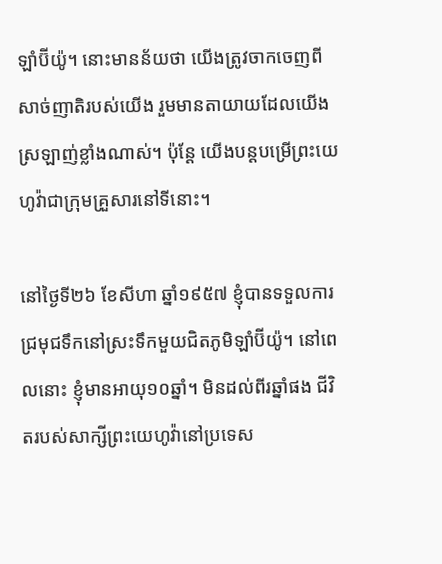ឡាំប៊ីយ៉ូ។ នោះមានន័យថា យើងត្រូវចាកចេញពីសាច់ញាតិរបស់យើង រួមមានតាយាយដែលយើងស្រឡាញ់ខ្លាំងណាស់។ ប៉ុន្តែ យើងបន្តបម្រើព្រះយេហូវ៉ាជាក្រុមគ្រួសារនៅទីនោះ។

នៅថ្ងៃទី២៦ ខែសីហា ឆ្នាំ១៩៥៧ ខ្ញុំបានទទួលការជ្រមុជទឹកនៅស្រះទឹកមួយជិតភូមិឡាំប៊ីយ៉ូ។ នៅពេលនោះ ខ្ញុំមានអាយុ១០ឆ្នាំ។ មិនដល់ពីរឆ្នាំផង ជីវិតរបស់សាក្សីព្រះយេហូវ៉ានៅប្រទេស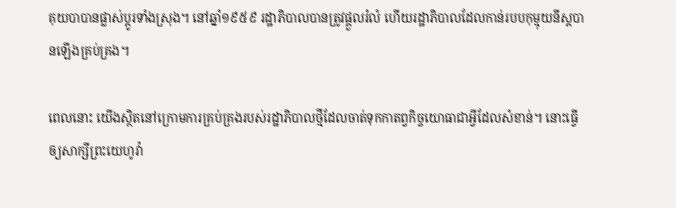គុយបាបានផ្លាស់ប្ដូរទាំងស្រុង។ នៅឆ្នាំ១៩៥៩ រដ្ឋាភិបាលបានត្រូវផ្ដួលរំលំ ហើយរដ្ឋាភិបាលដែលកាន់របបកុម្មុយនីស្តបានឡើងគ្រប់គ្រង។

ពេលនោះ យើងស្ថិតនៅក្រោមការគ្រប់គ្រងរបស់រដ្ឋាភិបាលថ្មីដែលចាត់ទុកកាតព្វកិច្ចយោធាជាអ្វីដែលសំខាន់។ នោះធ្វើឲ្យសាក្សីព្រះយេហូវ៉ា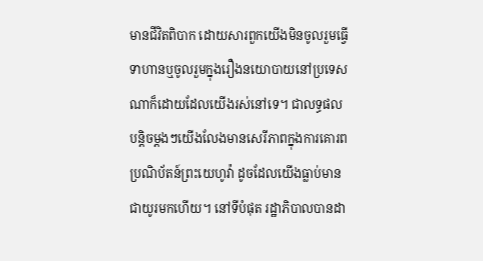មានជីវិតពិបាក ដោយសារពួកយើងមិនចូលរួមធ្វើទាហានឬចូលរួមក្នុងរឿងនយោបាយនៅប្រទេសណាក៏ដោយដែលយើងរស់នៅទេ។ ជាលទ្ធផល បន្តិចម្ដងៗយើងលែងមានសេរីភាពក្នុងការគោរពប្រណិប័តន៍ព្រះយេហូវ៉ា ដូចដែលយើងធ្លាប់មានជាយូរមកហើយ។ នៅទីបំផុត រដ្ឋាភិបាលបានដា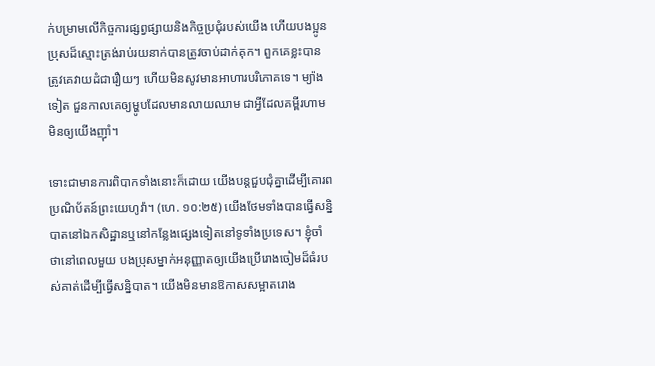ក់បម្រាមលើកិច្ចការផ្សព្វផ្សាយនិងកិច្ចប្រជុំរបស់យើង ហើយបងប្អូនប្រុសដ៏ស្មោះត្រង់រាប់រយនាក់បានត្រូវចាប់ដាក់គុក។ ពួកគេខ្លះបានត្រូវគេវាយដំជារឿយៗ ហើយមិនសូវមានអាហារបរិភោគទេ។ ម្យ៉ាងទៀត ជួនកាលគេឲ្យម្ហូបដែលមានលាយឈាម ជាអ្វីដែលគម្ពីរហាមមិនឲ្យយើងញ៉ាំ។

ទោះជាមានការពិបាកទាំងនោះក៏ដោយ យើងបន្តជួបជុំគ្នាដើម្បីគោរពប្រណិប័តន៍ព្រះយេហូវ៉ា។ (ហេ. ១០:២៥) យើងថែមទាំងបានធ្វើសន្និបាតនៅឯកសិដ្ឋានឬនៅកន្លែងផ្សេងទៀតនៅទូទាំងប្រទេស។ ខ្ញុំចាំថានៅពេលមួយ បងប្រុសម្នាក់អនុញ្ញាតឲ្យយើងប្រើរោងចៀមដ៏ធំរបស់គាត់ដើម្បីធ្វើសន្និបាត។ យើងមិនមានឱកាសសម្អាតរោង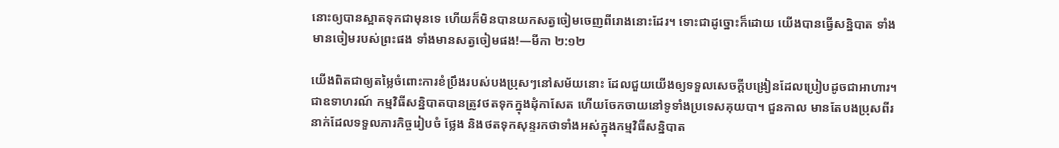នោះឲ្យបានស្អាតទុកជាមុនទេ ហើយក៏មិនបានយកសត្វចៀមចេញពីរោងនោះដែរ។ ទោះជាដូច្នោះក៏ដោយ យើងបានធ្វើសន្និបាត ទាំងមានចៀមរបស់ព្រះផង ទាំងមានសត្វចៀមផង!—មីកា ២:១២

យើងពិតជាឲ្យតម្លៃចំពោះការខំប្រឹងរបស់បងប្រុសៗនៅសម័យនោះ ដែលជួយយើងឲ្យទទួលសេចក្ដីបង្រៀនដែលប្រៀបដូចជាអាហារ។ ជាឧទាហរណ៍ កម្មវិធីសន្និបាតបានត្រូវថតទុកក្នុងដុំកាសែត ហើយចែកចាយនៅទូទាំងប្រទេសគុយបា។ ជួនកាល មានតែបងប្រុសពីរនាក់ដែលទទួលភារកិច្ចរៀបចំ ថ្លែង និងថតទុកសុន្ទរកថាទាំងអស់ក្នុងកម្មវិធីសន្និបាត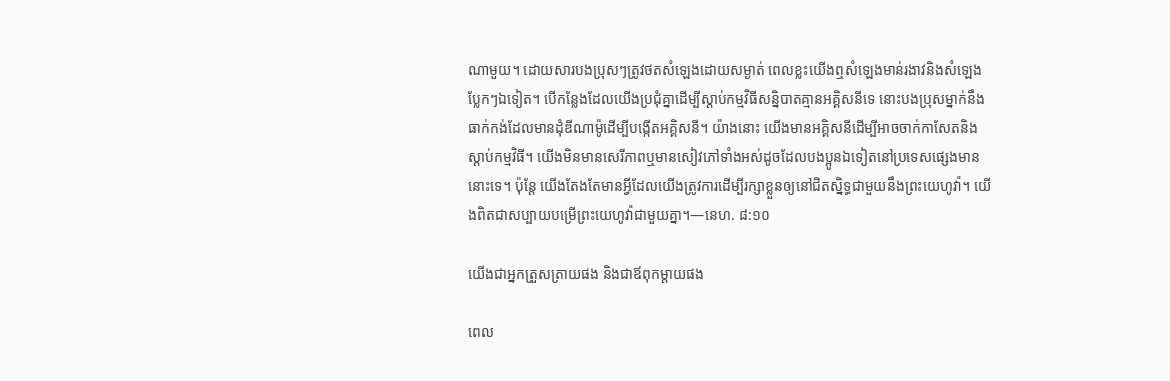ណាមួយ។ ដោយសារបងប្រុសៗត្រូវថតសំឡេងដោយសម្ងាត់ ពេលខ្លះយើងឮសំឡេងមាន់រងាវនិងសំឡេងប្លែកៗឯទៀត។ បើកន្លែងដែលយើងប្រជុំគ្នាដើម្បីស្ដាប់កម្មវិធីសន្និបាតគ្មានអគ្គិសនីទេ នោះបងប្រុសម្នាក់នឹងធាក់កង់ដែលមានដុំឌីណាម៉ូដើម្បីបង្កើតអគ្គិសនី។ យ៉ាងនោះ យើងមានអគ្គិសនីដើម្បីអាចចាក់កាសែតនិងស្ដាប់កម្មវិធី។ យើងមិនមានសេរីភាពឬមានសៀវភៅទាំងអស់ដូចដែលបងប្អូនឯទៀតនៅប្រទេសផ្សេងមាននោះទេ។ ប៉ុន្តែ យើងតែងតែមានអ្វីដែលយើងត្រូវការដើម្បីរក្សាខ្លួនឲ្យនៅជិតស្និទ្ធជាមួយនឹងព្រះយេហូវ៉ា។ យើងពិតជាសប្បាយបម្រើព្រះយេហូវ៉ាជាមួយគ្នា។—នេហ. ៨:១០

យើងជាអ្នកត្រួសត្រាយផង និងជាឪពុកម្ដាយផង

ពេល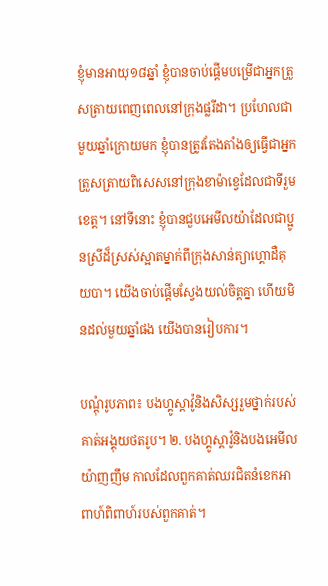ខ្ញុំមានអាយុ១៨ឆ្នាំ ខ្ញុំបានចាប់ផ្ដើមបម្រើជាអ្នកត្រួសត្រាយពេញពេលនៅក្រុងផ្លរីដា។ ប្រហែលជាមួយឆ្នាំក្រោយមក ខ្ញុំបានត្រូវតែងតាំងឲ្យធ្វើជាអ្នកត្រួសត្រាយពិសេសនៅក្រុងខាម៉ាខ្វេដែលជាទីរួមខេត្ត។ នៅទីនោះ ខ្ញុំបានជួបអេមីលយ៉ាដែលជាប្អូនស្រីដ៏ស្រស់ស្អាតម្នាក់ពីក្រុងសាន់ត្យាហ្គោដឺគុយបា។ យើងចាប់ផ្ដើមស្វែងយល់ចិត្តគ្នា ហើយមិនដល់មួយឆ្នាំផង យើងបានរៀបការ។

បណ្ដុំរូបភាព៖ បងហ្គូស្តាវ៉ូនិងសិស្សរួមថ្នាក់របស់គាត់អង្គុយថតរូប។ ២. បងហ្គូស្តាវ៉ូនិងបងអេមីលយ៉ាញញឹម កាលដែលពួកគាត់ឈរជិតនំខេកអាពាហ៍ពិពាហ៍របស់ពួកគាត់។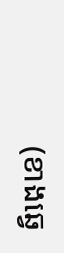(ខាងឆ្វេ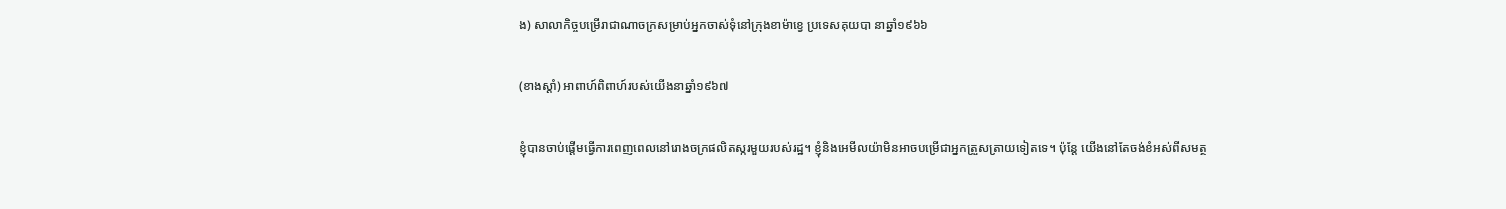ង) សាលាកិច្ចបម្រើរាជាណាចក្រសម្រាប់អ្នកចាស់ទុំនៅក្រុងខាម៉ាខ្វេ ប្រទេសគុយបា នាឆ្នាំ១៩៦៦

(ខាងស្ដាំ) អាពាហ៍ពិពាហ៍របស់យើងនាឆ្នាំ១៩៦៧

ខ្ញុំបានចាប់ផ្ដើមធ្វើការពេញពេលនៅរោងចក្រផលិតស្ករមួយរបស់រដ្ឋ។ ខ្ញុំនិងអេមីលយ៉ាមិនអាចបម្រើជាអ្នកត្រួសត្រាយទៀតទេ។ ប៉ុន្តែ យើងនៅតែចង់ខំអស់ពីសមត្ថ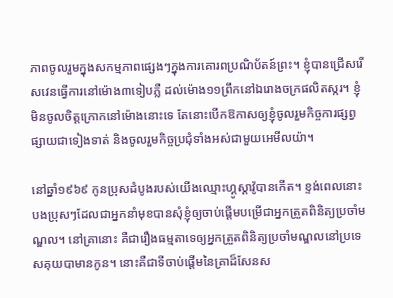ភាពចូលរួមក្នុងសកម្មភាពផ្សេងៗក្នុងការគោរពប្រណិប័តន៍ព្រះ។ ខ្ញុំបានជ្រើសរើសវេនធ្វើការនៅម៉ោង៣ទៀបភ្លឺ ដល់ម៉ោង១១ព្រឹកនៅឯរោងចក្រផលិតស្ករ។ ខ្ញុំមិនចូលចិត្តក្រោកនៅម៉ោងនោះទេ តែនោះបើកឱកាសឲ្យខ្ញុំចូលរួមកិច្ចការផ្សព្វផ្សាយជាទៀងទាត់ និងចូលរួមកិច្ចប្រជុំទាំងអស់ជាមួយអេមីលយ៉ា។

នៅឆ្នាំ១៩៦៩ កូនប្រុសដំបូងរបស់យើងឈ្មោះហ្គូស្តាវ៉ូបានកើត។ ខ្ទង់ពេលនោះ បងប្រុសៗដែលជាអ្នកនាំមុខបានសុំខ្ញុំឲ្យចាប់ផ្ដើមបម្រើជាអ្នកត្រួតពិនិត្យប្រចាំមណ្ឌល។ នៅគ្រានោះ គឺជារឿងធម្មតាទេឲ្យអ្នកត្រួតពិនិត្យប្រចាំមណ្ឌលនៅប្រទេសគុយបាមានកូន។ នោះគឺជាទីចាប់ផ្ដើមនៃគ្រាដ៏សែនស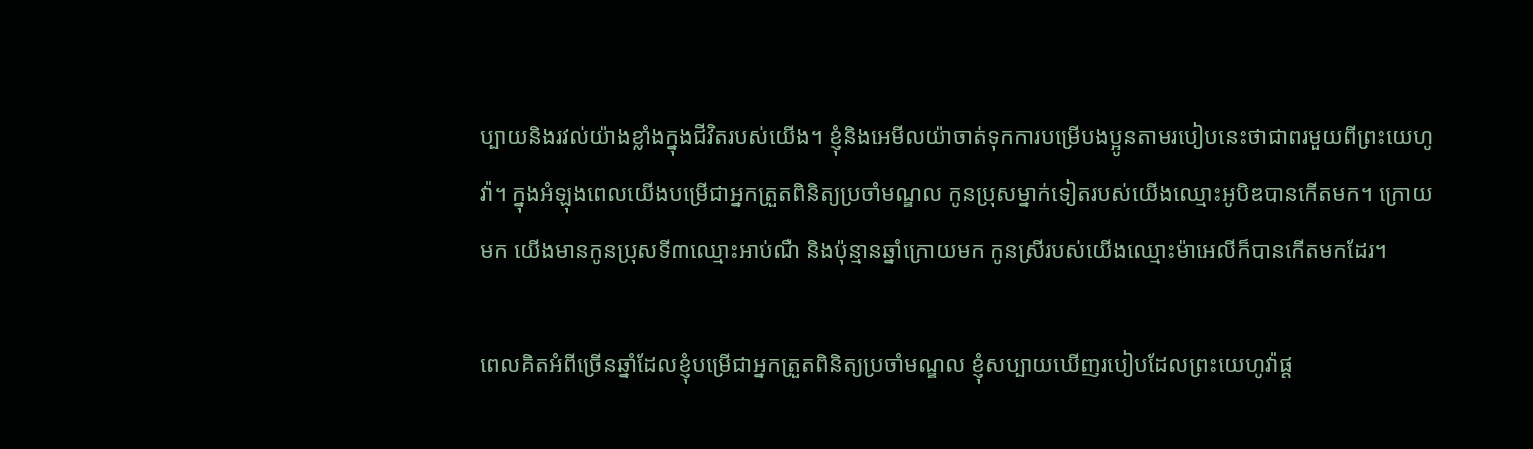ប្បាយនិងរវល់យ៉ាងខ្លាំងក្នុងជីវិតរបស់យើង។ ខ្ញុំនិងអេមីលយ៉ាចាត់ទុកការបម្រើបងប្អូនតាមរបៀបនេះថាជាពរមួយពីព្រះយេហូវ៉ា។ ក្នុងអំឡុងពេលយើងបម្រើជាអ្នកត្រួតពិនិត្យប្រចាំមណ្ឌល កូនប្រុសម្នាក់ទៀតរបស់យើងឈ្មោះអូបិឌបានកើតមក។ ក្រោយមក យើងមានកូនប្រុសទី៣ឈ្មោះអាប់ណឺ និងប៉ុន្មានឆ្នាំក្រោយមក កូនស្រីរបស់យើងឈ្មោះម៉ាអេលីក៏បានកើតមកដែរ។

ពេលគិតអំពីច្រើនឆ្នាំដែលខ្ញុំបម្រើជាអ្នកត្រួតពិនិត្យប្រចាំមណ្ឌល ខ្ញុំសប្បាយឃើញរបៀបដែលព្រះយេហូវ៉ាផ្ដ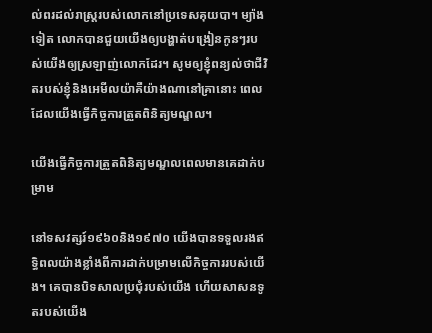ល់ពរដល់រាស្ត្ររបស់លោកនៅប្រទេសគុយបា។ ម្យ៉ាងទៀត លោកបានជួយយើងឲ្យបង្ហាត់បង្រៀនកូនៗរបស់យើងឲ្យស្រឡាញ់លោកដែរ។ សូមឲ្យខ្ញុំពន្យល់ថាជីវិតរបស់ខ្ញុំនិងអេមីលយ៉ាគឺយ៉ាងណានៅគ្រានោះ ពេលដែលយើងធ្វើកិច្ចការត្រួតពិនិត្យមណ្ឌល។

យើងធ្វើកិច្ចការត្រួតពិនិត្យមណ្ឌលពេលមានគេដាក់បម្រាម

នៅទសវត្សរ៍១៩៦០និង១៩៧០ យើងបានទទួលរងឥទ្ធិពលយ៉ាងខ្លាំងពីការដាក់បម្រាមលើកិច្ចការរបស់យើង។ គេបានបិទសាលប្រជុំរបស់យើង ហើយសាសនទូតរបស់យើង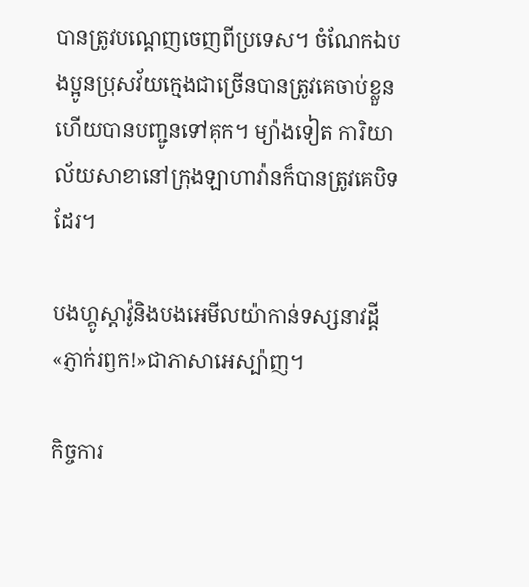បានត្រូវបណ្ដេញចេញពីប្រទេស។ ចំណែកឯបងប្អូនប្រុសវ័យក្មេងជាច្រើនបានត្រូវគេចាប់ខ្លួន ហើយបានបញ្ជូនទៅគុក។ ម្យ៉ាងទៀត ការិយាល័យសាខានៅក្រុងឡាហាវ៉ានក៏បានត្រូវគេបិទដែរ។

បងហ្គូស្តាវ៉ូនិងបងអេមីលយ៉ាកាន់ទស្សនាវដ្ដី«ភ្ញាក់រឭក!»ជាភាសាអេស្ប៉ាញ។

កិច្ចការ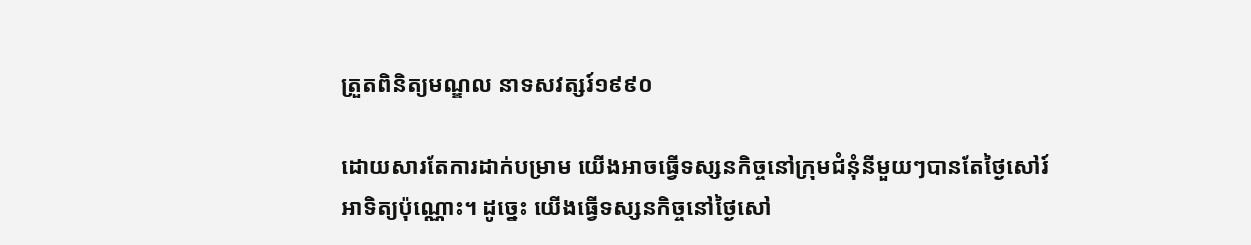ត្រួតពិនិត្យមណ្ឌល នាទសវត្សរ៍១៩៩០

ដោយសារតែការដាក់បម្រាម យើងអាចធ្វើទស្សនកិច្ចនៅក្រុមជំនុំនីមួយៗបានតែថ្ងៃសៅរ៍អាទិត្យប៉ុណ្ណោះ។ ដូច្នេះ យើងធ្វើទស្សនកិច្ចនៅថ្ងៃសៅ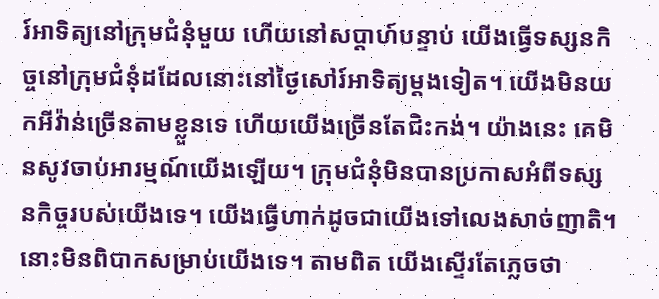រ៍អាទិត្យនៅក្រុមជំនុំមួយ ហើយនៅសប្ដាហ៍បន្ទាប់ យើងធ្វើទស្សនកិច្ចនៅក្រុមជំនុំដដែលនោះនៅថ្ងៃសៅរ៍អាទិត្យម្ដងទៀត។ យើងមិនយកអីវ៉ាន់ច្រើនតាមខ្លួនទេ ហើយយើងច្រើនតែជិះកង់។ យ៉ាងនេះ គេមិនសូវចាប់អារម្មណ៍យើងឡើយ។ ក្រុមជំនុំមិនបានប្រកាសអំពីទស្សនកិច្ចរបស់យើងទេ។ យើងធ្វើហាក់ដូចជាយើងទៅលេងសាច់ញាតិ។ នោះមិនពិបាកសម្រាប់យើងទេ។ តាមពិត យើងស្ទើរតែភ្លេចថា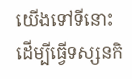យើងទៅទីនោះដើម្បីធ្វើទស្សនកិ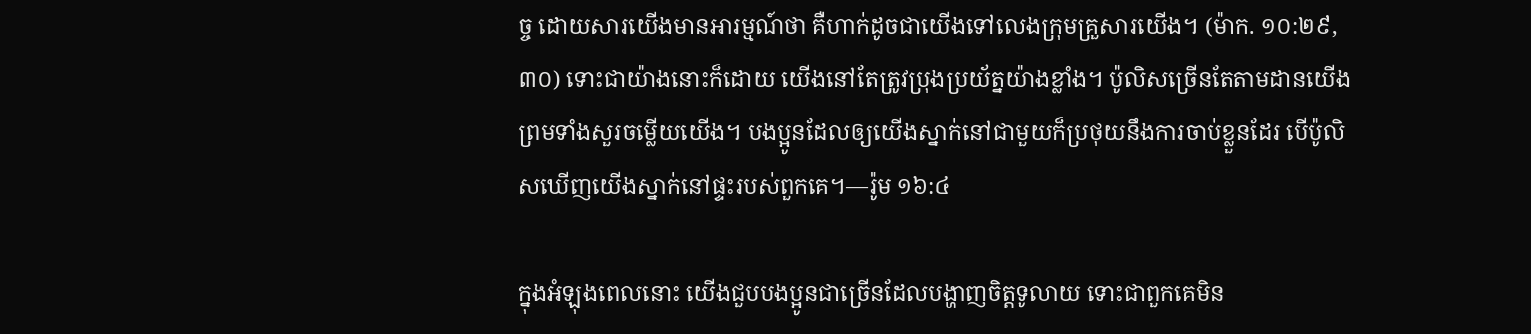ច្ច ដោយសារយើងមានអារម្មណ៍ថា គឺហាក់ដូចជាយើងទៅលេងក្រុមគ្រួសារយើង។ (ម៉ាក. ១០:២៩, ៣០) ទោះជាយ៉ាងនោះក៏ដោយ យើងនៅតែត្រូវប្រុងប្រយ័ត្នយ៉ាងខ្លាំង។ ប៉ូលិសច្រើនតែតាមដានយើង ព្រមទាំងសួរចម្លើយយើង។ បងប្អូនដែលឲ្យយើងស្នាក់នៅជាមួយក៏ប្រថុយនឹងការចាប់ខ្លួនដែរ បើប៉ូលិសឃើញយើងស្នាក់នៅផ្ទះរបស់ពួកគេ។—រ៉ូម ១៦:៤

ក្នុងអំឡុងពេលនោះ យើងជួបបងប្អូនជាច្រើនដែលបង្ហាញចិត្តទូលាយ ទោះជាពួកគេមិន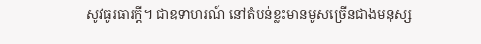សូវធូរធារក្ដី។ ជាឧទាហរណ៍ នៅតំបន់ខ្លះមានមូសច្រើនជាងមនុស្ស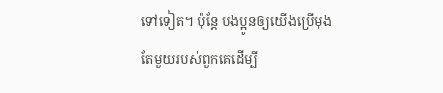ទៅទៀត។ ប៉ុន្តែ បងប្អូនឲ្យយើងប្រើមុងតែមួយរបស់ពួកគេដើម្បី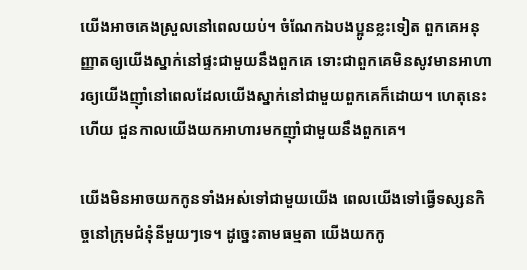យើងអាចគេងស្រួលនៅពេលយប់។ ចំណែកឯបងប្អូនខ្លះទៀត ពួកគេអនុញ្ញាតឲ្យយើងស្នាក់នៅផ្ទះជាមួយនឹងពួកគេ ទោះជាពួកគេមិនសូវមានអាហារឲ្យយើងញ៉ាំនៅពេលដែលយើងស្នាក់នៅជាមួយពួកគេក៏ដោយ។ ហេតុនេះហើយ ជួនកាលយើងយកអាហារមកញ៉ាំជាមួយនឹងពួកគេ។

យើងមិនអាចយកកូនទាំងអស់ទៅជាមួយយើង ពេលយើងទៅធ្វើទស្សនកិច្ចនៅក្រុមជំនុំនីមួយៗទេ។ ដូច្នេះតាមធម្មតា យើងយកកូ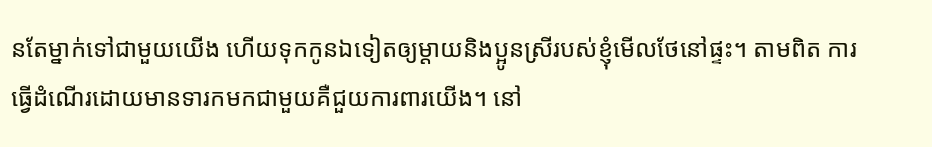នតែម្នាក់ទៅជាមួយយើង ហើយទុកកូនឯទៀតឲ្យម្ដាយនិងប្អូនស្រីរបស់ខ្ញុំមើលថែនៅផ្ទះ។ តាមពិត ការធ្វើដំណើរដោយមានទារកមកជាមួយគឺជួយការពារយើង។ នៅ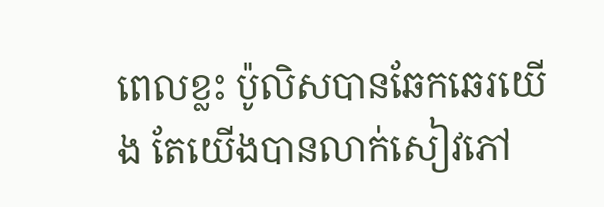ពេលខ្លះ ប៉ូលិសបានឆែកឆេរយើង តែយើងបានលាក់សៀវភៅ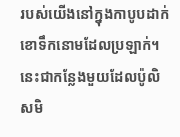របស់យើងនៅក្នុងកាបូបដាក់ខោទឹកនោមដែលប្រឡាក់។ នេះជាកន្លែងមួយដែលប៉ូលិសមិ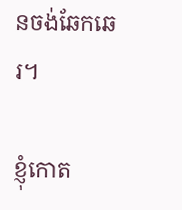នចង់ឆែកឆេរ។

ខ្ញុំកោត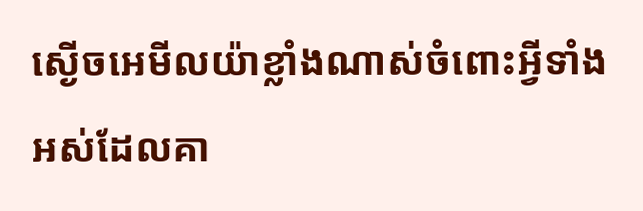ស្ងើចអេមីលយ៉ាខ្លាំងណាស់ចំពោះអ្វីទាំងអស់ដែលគា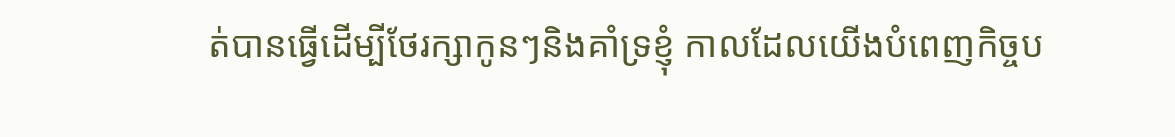ត់បានធ្វើដើម្បីថែរក្សាកូនៗនិងគាំទ្រខ្ញុំ កាលដែលយើងបំពេញកិច្ចប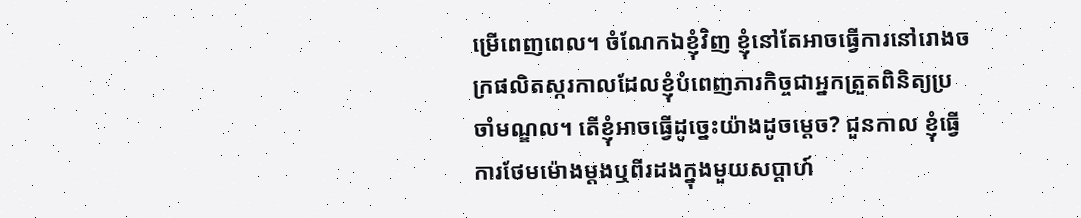ម្រើពេញពេល។ ចំណែកឯខ្ញុំវិញ ខ្ញុំនៅតែអាចធ្វើការនៅរោងចក្រផលិតស្ករកាលដែលខ្ញុំបំពេញភារកិច្ចជាអ្នកត្រួតពិនិត្យប្រចាំមណ្ឌល។ តើខ្ញុំអាចធ្វើដូច្នេះយ៉ាងដូចម្ដេច? ជួនកាល ខ្ញុំធ្វើការថែមម៉ោងម្ដងឬពីរដងក្នុងមួយសប្ដាហ៍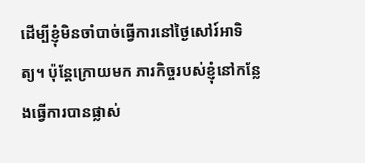ដើម្បីខ្ញុំមិនចាំបាច់ធ្វើការនៅថ្ងៃសៅរ៍អាទិត្យ។ ប៉ុន្តែក្រោយមក ភារកិច្ចរបស់ខ្ញុំនៅកន្លែងធ្វើការបានផ្លាស់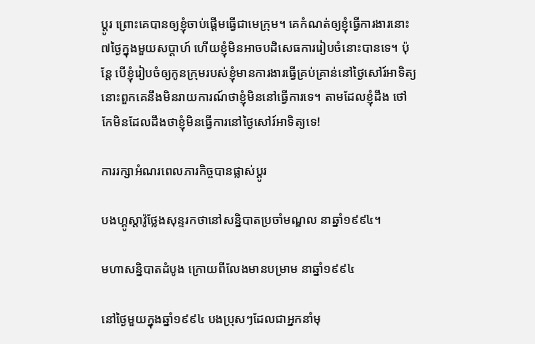ប្ដូរ ព្រោះគេបានឲ្យខ្ញុំចាប់ផ្ដើមធ្វើជាមេក្រុម។ គេកំណត់ឲ្យខ្ញុំធ្វើការងារនោះ៧ថ្ងៃក្នុងមួយសប្ដាហ៍ ហើយខ្ញុំមិនអាចបដិសេធការរៀបចំនោះបានទេ។ ប៉ុន្តែ បើខ្ញុំរៀបចំឲ្យកូនក្រុមរបស់ខ្ញុំមានការងារធ្វើគ្រប់គ្រាន់នៅថ្ងៃសៅរ៍អាទិត្យ នោះពួកគេនឹងមិនរាយការណ៍ថាខ្ញុំមិននៅធ្វើការទេ។ តាមដែលខ្ញុំដឹង ថៅកែមិនដែលដឹងថាខ្ញុំមិនធ្វើការនៅថ្ងៃសៅរ៍អាទិត្យទេ!

ការរក្សាអំណរពេលភារកិច្ចបានផ្លាស់ប្ដូរ

បងហ្គូស្តាវ៉ូថ្លែងសុន្ទរកថានៅសន្និបាតប្រចាំមណ្ឌល នាឆ្នាំ១៩៩៤។

មហាសន្និបាតដំបូង ក្រោយពីលែងមានបម្រាម នាឆ្នាំ១៩៩៤

នៅថ្ងៃមួយក្នុងឆ្នាំ១៩៩៤ បងប្រុសៗដែលជាអ្នកនាំមុ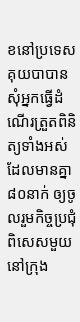ខនៅប្រទេសគុយបាបានសុំអ្នកធ្វើដំណើរត្រួតពិនិត្យទាំងអស់ដែលមានគ្នា៨០នាក់ ឲ្យចូលរួមកិច្ចប្រជុំពិសេសមួយនៅក្រុង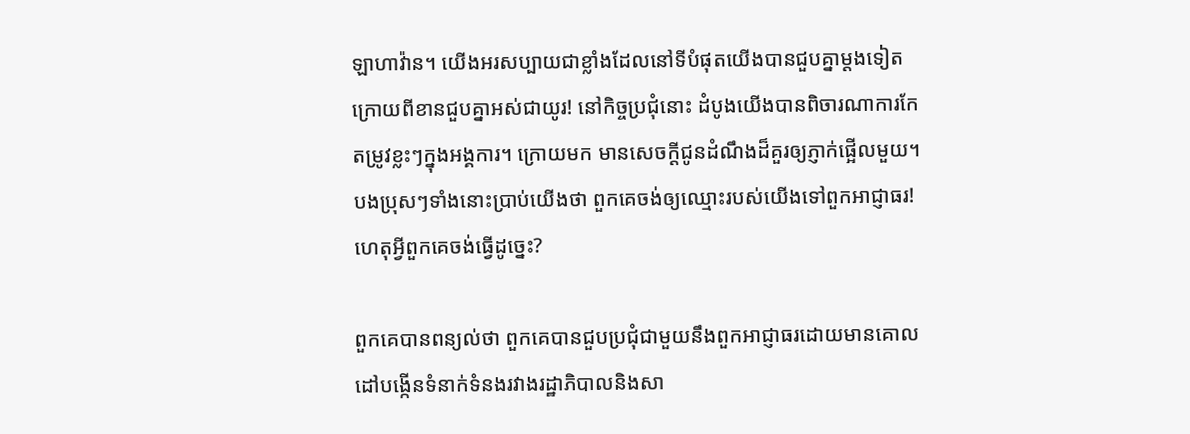ឡាហាវ៉ាន។ យើងអរសប្បាយជាខ្លាំងដែលនៅទីបំផុតយើងបានជួបគ្នាម្ដងទៀតក្រោយពីខានជួបគ្នាអស់ជាយូរ! នៅកិច្ចប្រជុំនោះ ដំបូងយើងបានពិចារណាការកែតម្រូវខ្លះៗក្នុងអង្គការ។ ក្រោយមក មានសេចក្ដីជូនដំណឹងដ៏គួរឲ្យភ្ញាក់ផ្អើលមួយ។ បងប្រុសៗទាំងនោះប្រាប់យើងថា ពួកគេចង់ឲ្យឈ្មោះរបស់យើងទៅពួកអាជ្ញាធរ! ហេតុអ្វីពួកគេចង់ធ្វើដូច្នេះ?

ពួកគេបានពន្យល់ថា ពួកគេបានជួបប្រជុំជាមួយនឹងពួកអាជ្ញាធរដោយមានគោលដៅបង្កើនទំនាក់ទំនងរវាងរដ្ឋាភិបាលនិងសា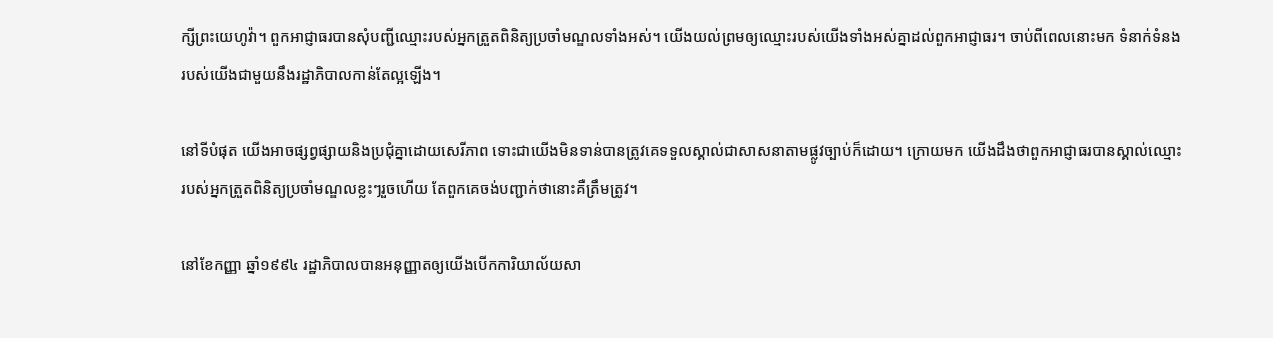ក្សីព្រះយេហូវ៉ា។ ពួកអាជ្ញាធរបានសុំបញ្ជីឈ្មោះរបស់អ្នកត្រួតពិនិត្យប្រចាំមណ្ឌលទាំងអស់។ យើងយល់ព្រមឲ្យឈ្មោះរបស់យើងទាំងអស់គ្នាដល់ពួកអាជ្ញាធរ។ ចាប់ពីពេលនោះមក ទំនាក់ទំនងរបស់យើងជាមួយនឹងរដ្ឋាភិបាលកាន់តែល្អឡើង។

នៅទីបំផុត យើងអាចផ្សព្វផ្សាយនិងប្រជុំគ្នាដោយសេរីភាព ទោះជាយើងមិនទាន់បានត្រូវគេទទួលស្គាល់ជាសាសនាតាមផ្លូវច្បាប់ក៏ដោយ។ ក្រោយមក យើងដឹងថាពួកអាជ្ញាធរបានស្គាល់ឈ្មោះរបស់អ្នកត្រួតពិនិត្យប្រចាំមណ្ឌលខ្លះៗរួចហើយ តែពួកគេចង់បញ្ជាក់ថានោះគឺត្រឹមត្រូវ។

នៅខែកញ្ញា ឆ្នាំ១៩៩៤ រដ្ឋាភិបាលបានអនុញ្ញាតឲ្យយើងបើកការិយាល័យសា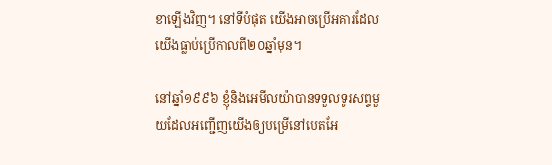ខាឡើងវិញ។ នៅទីបំផុត យើងអាចប្រើអគារដែលយើងធ្លាប់ប្រើកាលពី២០ឆ្នាំមុន។

នៅឆ្នាំ១៩៩៦ ខ្ញុំនិងអេមីលយ៉ាបានទទួលទូរសព្ទមួយដែលអញ្ជើញយើងឲ្យបម្រើនៅបេតអែ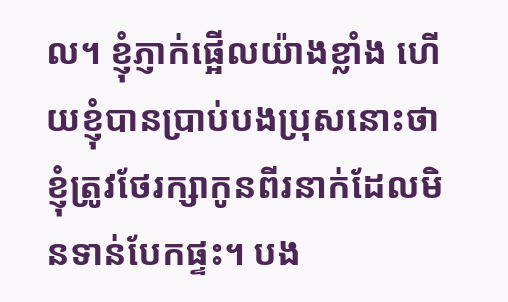ល។ ខ្ញុំភ្ញាក់ផ្អើលយ៉ាងខ្លាំង ហើយខ្ញុំបានប្រាប់បងប្រុសនោះថា ខ្ញុំត្រូវថែរក្សាកូនពីរនាក់ដែលមិនទាន់បែកផ្ទះ។ បង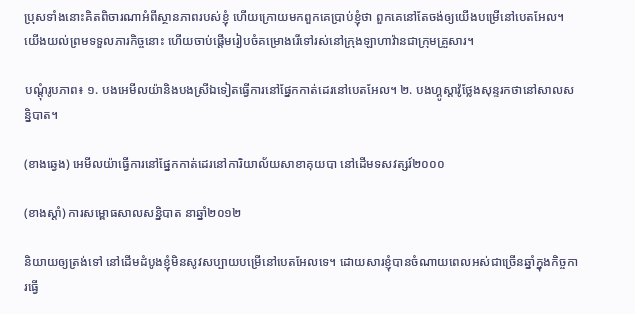ប្រុសទាំងនោះគិតពិចារណាអំពីស្ថានភាពរបស់ខ្ញុំ ហើយក្រោយមកពួកគេប្រាប់ខ្ញុំថា ពួកគេនៅតែចង់ឲ្យយើងបម្រើនៅបេតអែល។ យើងយល់ព្រមទទួលភារកិច្ចនោះ ហើយចាប់ផ្ដើមរៀបចំគម្រោងរើទៅរស់នៅក្រុងឡាហាវ៉ានជាក្រុមគ្រួសារ។

បណ្ដុំរូបភាព៖ ១. បងអេមីលយ៉ានិងបងស្រីឯទៀតធ្វើការនៅផ្នែកកាត់ដេរនៅបេតអែល។ ២. បងហ្គូស្តាវ៉ូថ្លែងសុន្ទរកថានៅសាលសន្និបាត។

(ខាងឆ្វេង) អេមីលយ៉ាធ្វើការនៅផ្នែកកាត់ដេរនៅការិយាល័យសាខាគុយបា នៅដើមទសវត្សរ៍២០០០

(ខាងស្ដាំ) ការសម្ពោធសាលសន្និបាត នាឆ្នាំ២០១២

និយាយឲ្យត្រង់ទៅ នៅដើមដំបូងខ្ញុំមិនសូវសប្បាយបម្រើនៅបេតអែលទេ។ ដោយសារខ្ញុំបានចំណាយពេលអស់ជាច្រើនឆ្នាំក្នុងកិច្ចការធ្វើ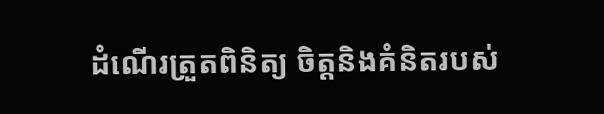ដំណើរត្រួតពិនិត្យ ចិត្តនិងគំនិតរបស់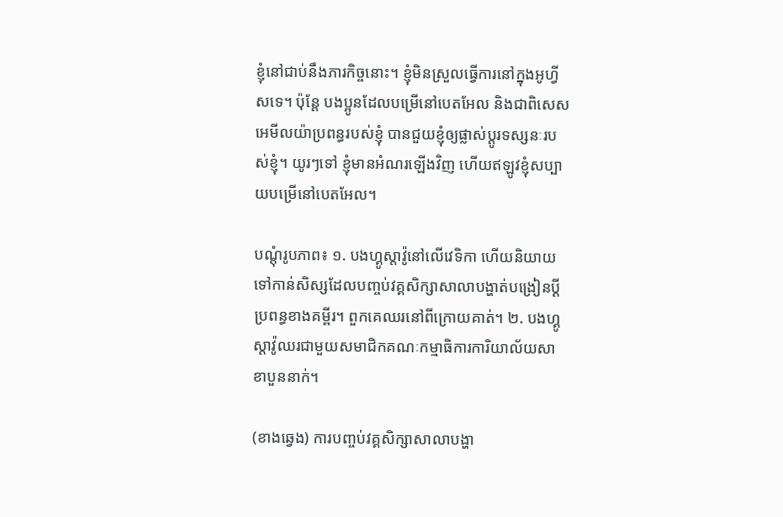ខ្ញុំនៅជាប់នឹងភារកិច្ចនោះ។ ខ្ញុំមិនស្រួលធ្វើការនៅក្នុងអូហ្វីសទេ។ ប៉ុន្តែ បងប្អូនដែលបម្រើនៅបេតអែល និងជាពិសេសអេមីលយ៉ាប្រពន្ធរបស់ខ្ញុំ បានជួយខ្ញុំឲ្យផ្លាស់ប្ដូរទស្សនៈរបស់ខ្ញុំ។ យូរៗទៅ ខ្ញុំមានអំណរឡើងវិញ ហើយឥឡូវខ្ញុំសប្បាយបម្រើនៅបេតអែល។

បណ្ដុំរូបភាព៖ ១. បងហ្គូស្តាវ៉ូនៅលើវេទិកា ហើយនិយាយទៅកាន់សិស្សដែលបញ្ចប់វគ្គសិក្សាសាលាបង្ហាត់បង្រៀនប្ដីប្រពន្ធខាងគម្ពីរ។ ពួកគេឈរនៅពីក្រោយគាត់។ ២. បងហ្គូស្តាវ៉ូឈរជាមួយសមាជិកគណៈកម្មាធិការការិយាល័យសាខាបួននាក់។

(ខាងឆ្វេង) ការបញ្ចប់វគ្គសិក្សាសាលាបង្ហា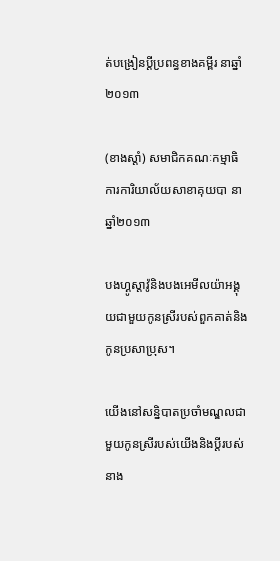ត់បង្រៀនប្ដីប្រពន្ធខាងគម្ពីរ នាឆ្នាំ២០១៣

(ខាងស្ដាំ) សមាជិកគណៈកម្មាធិការការិយាល័យសាខាគុយបា នាឆ្នាំ២០១៣

បងហ្គូស្តាវ៉ូនិងបងអេមីលយ៉ាអង្គុយជាមួយកូនស្រីរបស់ពួកគាត់និងកូនប្រសាប្រុស។

យើងនៅសន្និបាតប្រចាំមណ្ឌលជាមួយកូនស្រីរបស់យើងនិងប្ដីរបស់នាង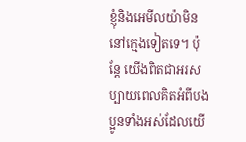ខ្ញុំនិងអេមីលយ៉ាមិននៅក្មេងទៀតទេ។ ប៉ុន្តែ យើងពិតជាអរសប្បាយពេលគិតអំពីបងប្អូនទាំងអស់ដែលយើ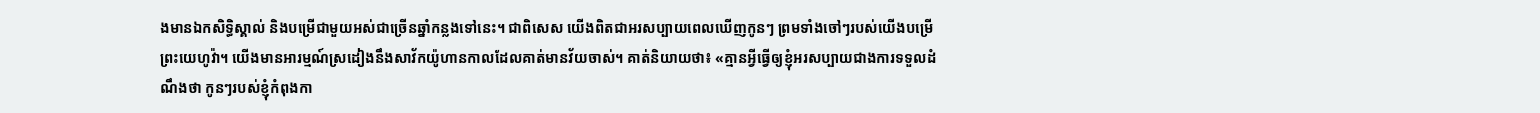ងមានឯកសិទ្ធិស្គាល់ និងបម្រើជាមួយអស់ជាច្រើនឆ្នាំកន្លងទៅនេះ។ ជាពិសេស យើងពិតជាអរសប្បាយពេលឃើញកូនៗ ព្រមទាំងចៅៗរបស់យើងបម្រើព្រះយេហូវ៉ា។ យើងមានអារម្មណ៍ស្រដៀងនឹងសាវ័កយ៉ូហានកាលដែលគាត់មានវ័យចាស់។ គាត់និយាយថា៖ «គ្មានអ្វីធ្វើឲ្យខ្ញុំអរសប្បាយជាងការទទួលដំណឹងថា កូនៗរបស់ខ្ញុំកំពុងកា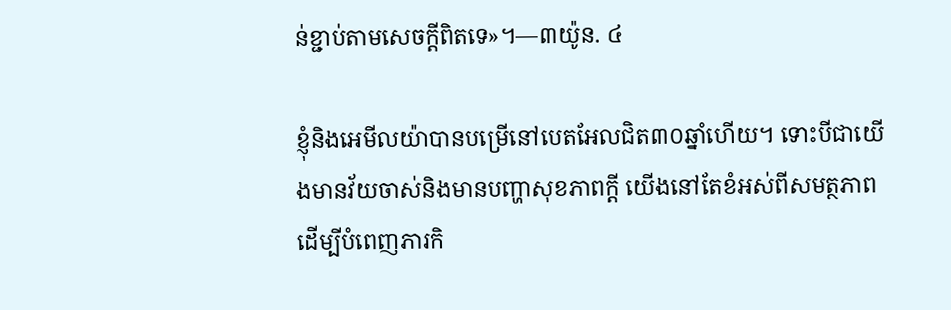ន់ខ្ជាប់តាមសេចក្ដីពិតទេ»។—៣យ៉ូន. ៤

ខ្ញុំនិងអេមីលយ៉ាបានបម្រើនៅបេតអែលជិត៣០ឆ្នាំហើយ។ ទោះបីជាយើងមានវ័យចាស់និងមានបញ្ហាសុខភាពក្ដី យើងនៅតែខំអស់ពីសមត្ថភាពដើម្បីបំពេញភារកិ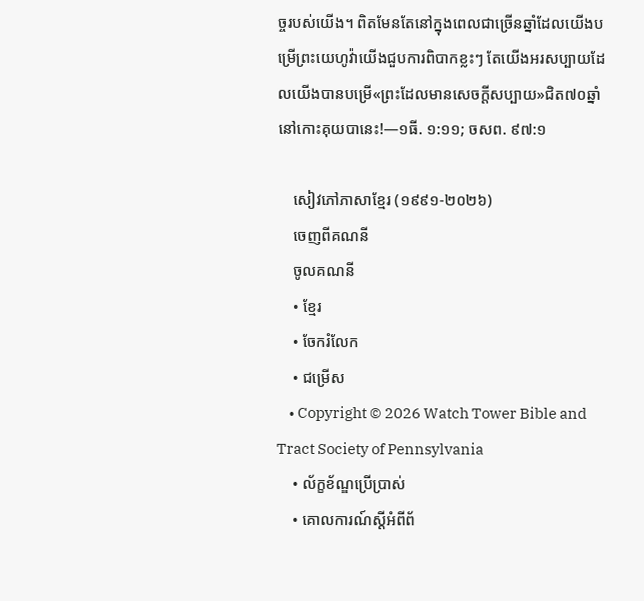ច្ចរបស់យើង។ ពិតមែនតែនៅក្នុងពេលជាច្រើនឆ្នាំដែលយើងបម្រើព្រះយេហូវ៉ាយើងជួបការពិបាកខ្លះៗ តែយើងអរសប្បាយដែលយើងបានបម្រើ«ព្រះដែលមានសេចក្ដីសប្បាយ»ជិត៧០ឆ្នាំនៅកោះគុយបានេះ!—១ធី. ១:១១; ចសព. ៩៧:១

    សៀវភៅភាសាខ្មែរ (១៩៩១-២០២៦)
    ចេញពីគណនី
    ចូលគណនី
    • ខ្មែរ
    • ចែករំលែក
    • ជម្រើស
    • Copyright © 2026 Watch Tower Bible and Tract Society of Pennsylvania
    • ល័ក្ខខ័ណ្ឌប្រើប្រាស់
    • គោលការណ៍ស្ដីអំពីព័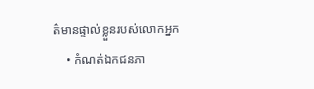ត៌មានផ្ទាល់ខ្លួនរបស់លោកអ្នក
    • កំណត់ឯកជនភា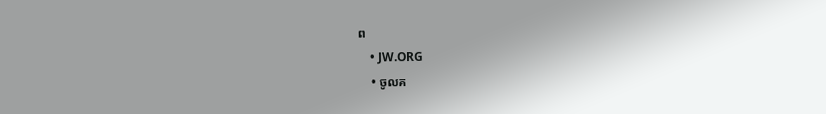ព
    • JW.ORG
    • ចូលគ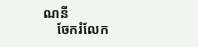ណនី
    ចែករំលែក